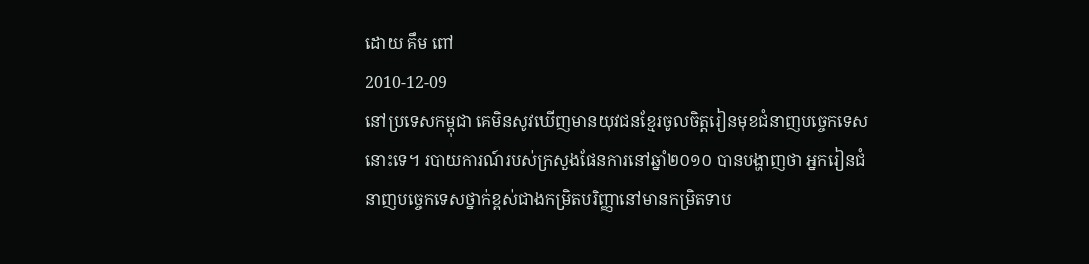ដោយ គឹម ពៅ
2010-12-09
នៅប្រទេសកម្ពុជា គេមិនសូវឃើញមានយុវជនខ្មែរចូលចិត្តរៀនមុខជំនាញបច្ចេកទេសនោះទេ។ របាយការណ៍របស់ក្រសួងផែនការនៅឆ្នាំ២០១០ បានបង្ហាញថា អ្នករៀនជំនាញបច្ចេកទេសថ្នាក់ខ្ពស់ជាងកម្រិតបរិញ្ញានៅមានកម្រិតទាប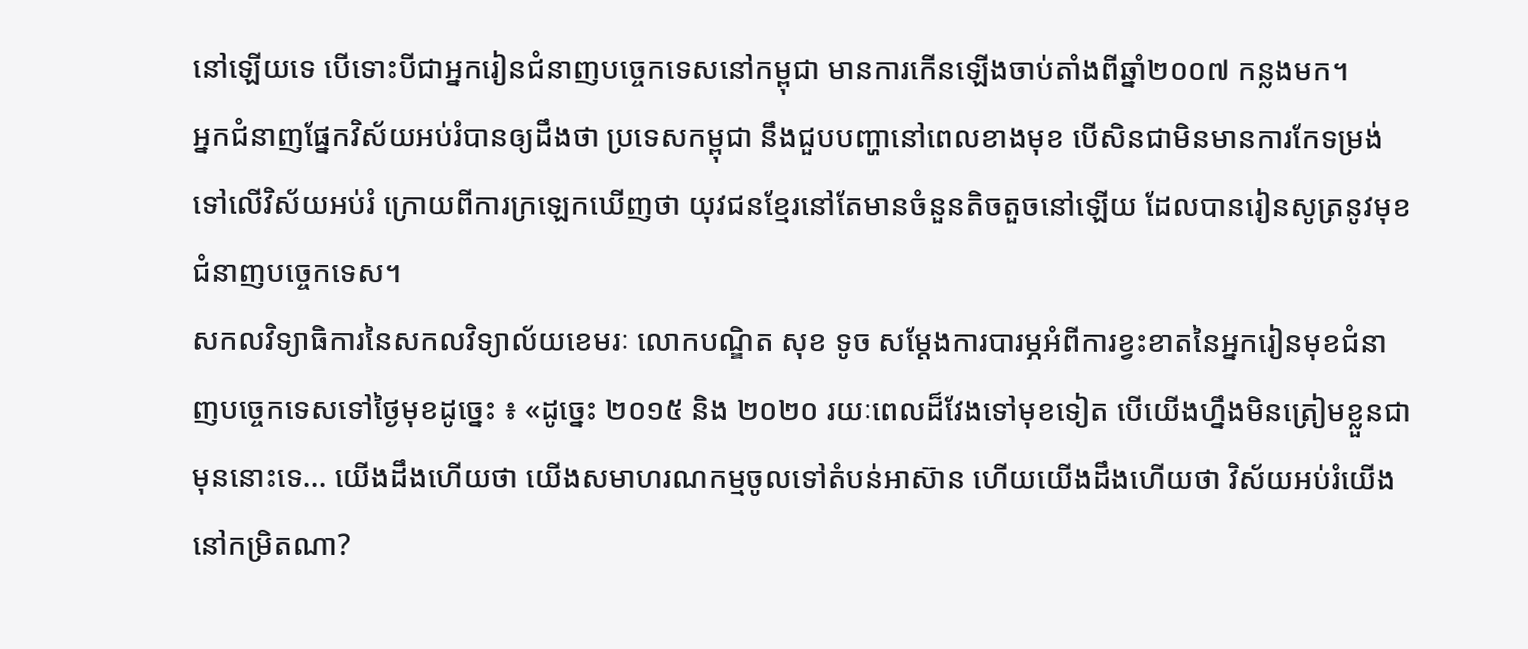នៅឡើយទេ បើទោះបីជាអ្នករៀនជំនាញបច្ចេកទេសនៅកម្ពុជា មានការកើនឡើងចាប់តាំងពីឆ្នាំ២០០៧ កន្លងមក។
អ្នកជំនាញផ្នែកវិស័យអប់រំបានឲ្យដឹងថា ប្រទេសកម្ពុជា នឹងជួបបញ្ហានៅពេលខាងមុខ បើសិនជាមិនមានការកែទម្រង់ទៅលើវិស័យអប់រំ ក្រោយពីការក្រឡេកឃើញថា យុវជនខ្មែរនៅតែមានចំនួនតិចតួចនៅឡើយ ដែលបានរៀនសូត្រនូវមុខជំនាញបច្ចេកទេស។
សកលវិទ្យាធិការនៃសកលវិទ្យាល័យខេមរៈ លោកបណ្ឌិត សុខ ទូច សម្ដែងការបារម្ភអំពីការខ្វះខាតនៃអ្នករៀនមុខជំនាញបច្ចេកទេសទៅថ្ងៃមុខដូច្នេះ ៖ «ដូច្នេះ ២០១៥ និង ២០២០ រយៈពេលដ៏វែងទៅមុខទៀត បើយើងហ្នឹងមិនត្រៀមខ្លួនជាមុននោះទេ... យើងដឹងហើយថា យើងសមាហរណកម្មចូលទៅតំបន់អាស៊ាន ហើយយើងដឹងហើយថា វិស័យអប់រំយើងនៅកម្រិតណា?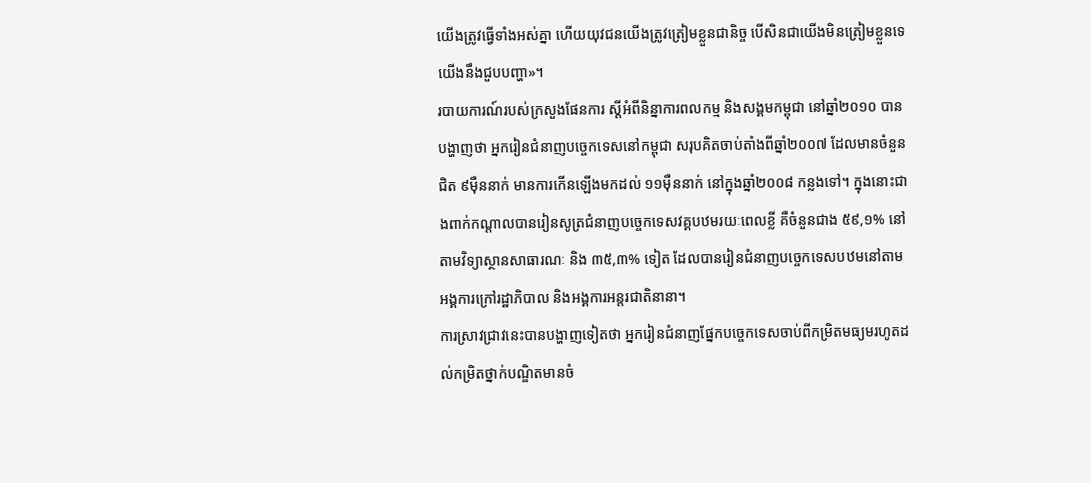យើងត្រូវធ្វើទាំងអស់គ្នា ហើយយុវជនយើងត្រូវត្រៀមខ្លួនជានិច្ច បើសិនជាយើងមិនត្រៀមខ្លួនទេ យើងនឹងជួបបញ្ហា»។
របាយការណ៍របស់ក្រសួងផែនការ ស្ដីអំពីនិន្នាការពលកម្ម និងសង្គមកម្ពុជា នៅឆ្នាំ២០១០ បានបង្ហាញថា អ្នករៀនជំនាញបច្ចេកទេសនៅកម្ពុជា សរុបគិតចាប់តាំងពីឆ្នាំ២០០៧ ដែលមានចំនួនជិត ៩ម៉ឺននាក់ មានការកើនឡើងមកដល់ ១១ម៉ឺននាក់ នៅក្នុងឆ្នាំ២០០៨ កន្លងទៅ។ ក្នុងនោះជាងពាក់កណ្ដាលបានរៀនសូត្រជំនាញបច្ចេកទេសវគ្គបឋមរយៈពេលខ្លី គឺចំនួនជាង ៥៩,១% នៅតាមវិទ្យាស្ថានសាធារណៈ និង ៣៥,៣% ទៀត ដែលបានរៀនជំនាញបច្ចេកទេសបឋមនៅតាមអង្គការក្រៅរដ្ឋាភិបាល និងអង្គការអន្តរជាតិនានា។
ការស្រាវជ្រាវនេះបានបង្ហាញទៀតថា អ្នករៀនជំនាញផ្នែកបច្ចេកទេសចាប់ពីកម្រិតមធ្យមរហូតដល់កម្រិតថ្នាក់បណ្ឌិតមានចំ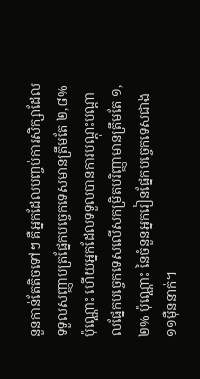នួនកាន់តែតិចទៅៗ គឺអ្នកដែលបញ្ចប់ការសិក្សាដែលទទួលសញ្ញាបត្រផ្នែកបច្ចេកទេសមានត្រឹមតែ ២,៨% ប៉ុណ្ណោះ ហើយអ្នកដែលទទួលបានការបណ្ដុះបណ្ដាលផ្នែកបច្ចេកទេសលើសកម្រិតបរិញ្ញាមានត្រឹមតែ ១,២% ប៉ុណ្ណោះ នៃចំនួនអ្នករៀនផ្នែកបច្ចេកទេសជាង ១១ម៉ឺននាក់។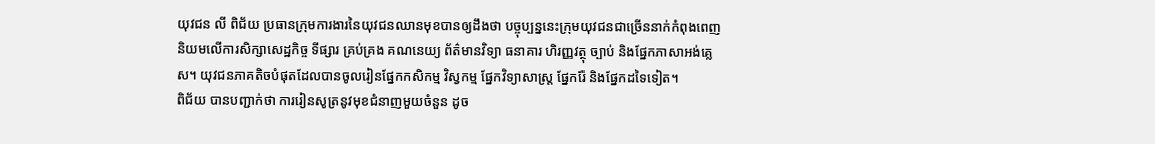យុវជន លី ពិជ័យ ប្រធានក្រុមការងារនៃយុវជនឈានមុខបានឲ្យដឹងថា បច្ចុប្បន្ននេះក្រុមយុវជនជាច្រើននាក់កំពុងពេញនិយមលើការសិក្សាសេដ្ឋកិច្ច ទីផ្សារ គ្រប់គ្រង គណនេយ្យ ព័ត៌មានវិទ្យា ធនាគារ ហិរញ្ញវត្ថុ ច្បាប់ និងផ្នែកភាសាអង់គ្លេស។ យុវជនភាគតិចបំផុតដែលបានចូលរៀនផ្នែកកសិកម្ម វិស្វកម្ម ផ្នែកវិទ្យាសាស្ត្រ ផ្នែករ៉ែ និងផ្នែកដទៃទៀត។
ពិជ័យ បានបញ្ជាក់ថា ការរៀនសូត្រនូវមុខជំនាញមួយចំនួន ដូច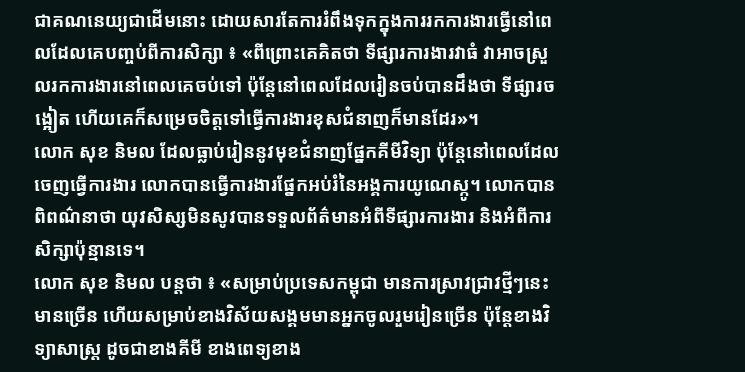ជាគណនេយ្យជាដើមនោះ ដោយសារតែការរំពឹងទុកក្នុងការរកការងារធ្វើនៅពេលដែលគេបញ្ចប់ពីការសិក្សា ៖ «ពីព្រោះគេគិតថា ទីផ្សារការងារវាធំ វាអាចស្រួលរកការងារនៅពេលគេចប់ទៅ ប៉ុន្តែនៅពេលដែលរៀនចប់បានដឹងថា ទីផ្សារចង្អៀត ហើយគេក៏សម្រេចចិត្តទៅធ្វើការងារខុសជំនាញក៏មានដែរ»។
លោក សុខ និមល ដែលធ្លាប់រៀននូវមុខជំនាញផ្នែកគីមីវិទ្យា ប៉ុន្តែនៅពេលដែលចេញធ្វើការងារ លោកបានធ្វើការងារផ្នែកអប់រំនៃអង្គការយូណេស្កូ។ លោកបានពិពណ៌នាថា យុវសិស្សមិនសូវបានទទួលព័ត៌មានអំពីទីផ្សារការងារ និងអំពីការសិក្សាប៉ុន្មានទេ។
លោក សុខ និមល បន្តថា ៖ «សម្រាប់ប្រទេសកម្ពុជា មានការស្រាវជ្រាវថ្មីៗនេះ មានច្រើន ហើយសម្រាប់ខាងវិស័យសង្គមមានអ្នកចូលរួមរៀនច្រើន ប៉ុន្តែខាងវិទ្យាសាស្ត្រ ដូចជាខាងគីមី ខាងពេទ្យខាង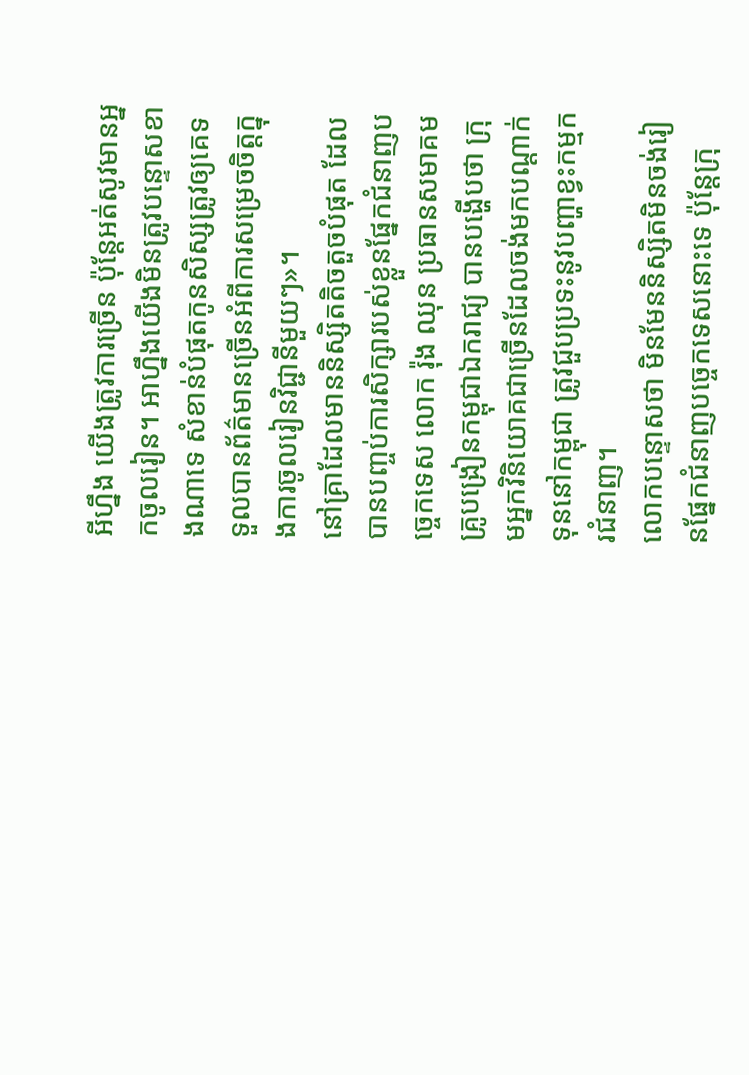អីហ្នឹង យើងត្រូវការច្រើន ប៉ុន្តែអត់សូវមានអ្នកចូលរៀន។ អាហ្នឹងយើងមិនត្រូវបន្ទោសខាងណាទេ សំខាន់បំផុតកូនសិស្សត្រូវឲ្យគេទទួលបានព័ត៌មានច្រើនអំពីការសម្រេចចិត្តក្នុងការចូលរៀនវិជ្ជានីមួយៗ»។
នៅគ្រាដែលមាននិស្សិតតិចតួចបំផុត ដែលបានបញ្ចប់ការសិក្សារបស់ខ្លួនផ្នែកជំនាញបច្ចេកទេស លោក រ៉ុង ឈុន ប្រធានសមាគមគ្រូបង្រៀនកម្ពុជាឯករាជ្យ បានបង្ហើបថា ក្រុមអ្នកវិនិយោគជាច្រើនដែលចង់មកបណ្ដាក់ទុននៅកម្ពុជា ត្រូវជួបប្រទះនូវបញ្ហាខ្វះកម្មករជំនាញ។
លោកបន្ទោសថា មិនមែននិស្សិតមិនចង់រៀនផ្នែកជំនាញបច្ចេកទេសនោះទេ ប៉ុន្តែក្រុ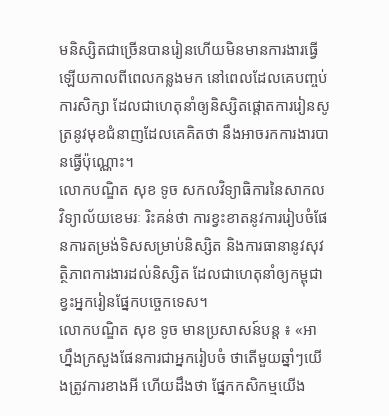មនិស្សិតជាច្រើនបានរៀនហើយមិនមានការងារធ្វើឡើយកាលពីពេលកន្លងមក នៅពេលដែលគេបញ្ចប់ការសិក្សា ដែលជាហេតុនាំឲ្យនិស្សិតផ្ដោតការរៀនសូត្រនូវមុខជំនាញដែលគេគិតថា នឹងអាចរកការងារបានធ្វើប៉ុណ្ណោះ។
លោកបណ្ឌិត សុខ ទូច សកលវិទ្យាធិការនៃសាកលវិទ្យាល័យខេមរៈ រិះគន់ថា ការខ្វះខាតនូវការរៀបចំផែនការតម្រង់ទិសសម្រាប់និស្សិត និងការធានានូវសុវត្ថិភាពការងារដល់និស្សិត ដែលជាហេតុនាំឲ្យកម្ពុជា ខ្វះអ្នករៀនផ្នែកបច្ចេកទេស។
លោកបណ្ឌិត សុខ ទូច មានប្រសាសន៍បន្ត ៖ «អាហ្នឹងក្រសួងផែនការជាអ្នករៀបចំ ថាតើមួយឆ្នាំៗយើងត្រូវការខាងអី ហើយដឹងថា ផ្នែកកសិកម្មយើង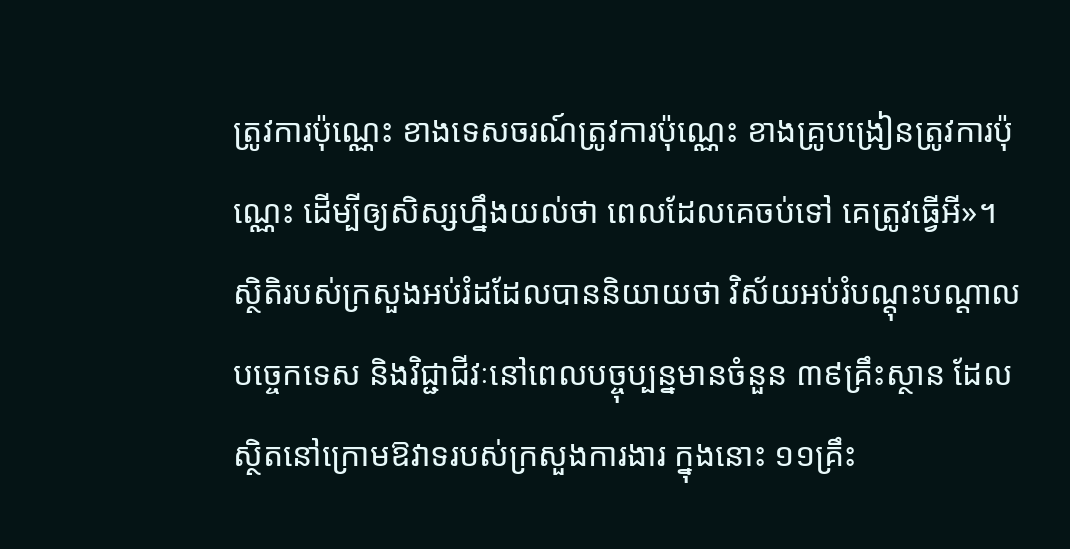ត្រូវការប៉ុណ្ណេះ ខាងទេសចរណ៍ត្រូវការប៉ុណ្ណេះ ខាងគ្រូបង្រៀនត្រូវការប៉ុណ្ណេះ ដើម្បីឲ្យសិស្សហ្នឹងយល់ថា ពេលដែលគេចប់ទៅ គេត្រូវធ្វើអី»។
ស្ថិតិរបស់ក្រសួងអប់រំដដែលបាននិយាយថា វិស័យអប់រំបណ្ដុះបណ្ដាលបច្ចេកទេស និងវិជ្ជាជីវៈនៅពេលបច្ចុប្បន្នមានចំនួន ៣៩គ្រឹះស្ថាន ដែលស្ថិតនៅក្រោមឱវាទរបស់ក្រសួងការងារ ក្នុងនោះ ១១គ្រឹះ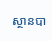ស្ថានបា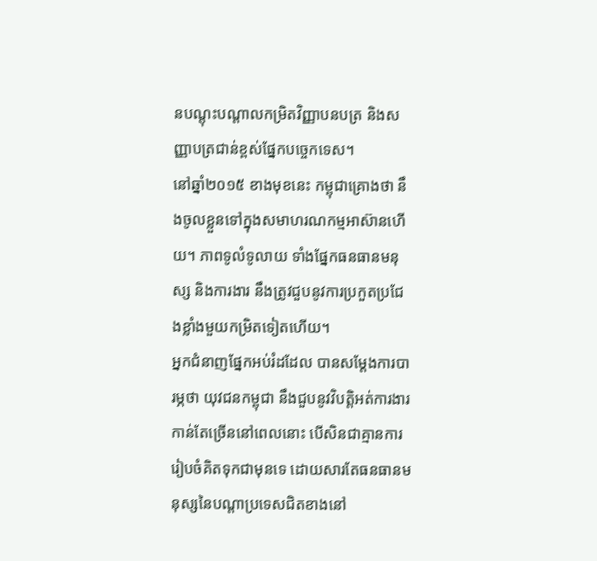នបណ្ដុះបណ្ដាលកម្រិតវិញ្ញាបនបត្រ និងសញ្ញាបត្រជាន់ខ្ពស់ផ្នែកបច្ចេកទេស។
នៅឆ្នាំ២០១៥ ខាងមុខនេះ កម្ពុជាគ្រោងថា នឹងចូលខ្លួនទៅក្នុងសមាហរណកម្មអាស៊ានហើយ។ ភាពទូលំទូលាយ ទាំងផ្នែកធនធានមនុស្ស និងការងារ នឹងត្រូវជួបនូវការប្រកួតប្រជែងខ្លាំងមួយកម្រិតទៀតហើយ។
អ្នកជំនាញផ្នែកអប់រំដដែល បានសម្ដែងការបារម្ភថា យុវជនកម្ពុជា នឹងជួបនូវវិបត្តិអត់ការងារកាន់តែច្រើននៅពេលនោះ បើសិនជាគ្មានការរៀបចំគិតទុកជាមុនទេ ដោយសារតែធនធានមនុស្សនៃបណ្ដាប្រទេសជិតខាងនៅ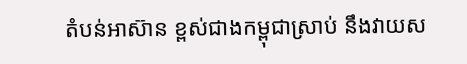តំបន់អាស៊ាន ខ្ពស់ជាងកម្ពុជាស្រាប់ នឹងវាយស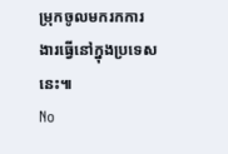ម្រុកចូលមករកការងារធ្វើនៅក្នុងប្រទេសនេះ៕
No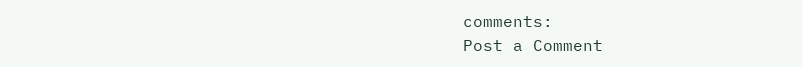comments:
Post a Comment